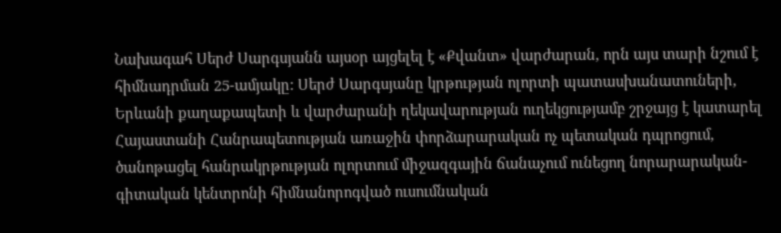Նախագահ Սերժ Սարգսյանն այսօր այցելել է «Քվանտ» վարժարան, որն այս տարի նշում է հիմնադրման 25-ամյակը: Սերժ Սարգսյանը կրթության ոլորտի պատասխանատուների, Երևանի քաղաքապետի և վարժարանի ղեկավարության ուղեկցությամբ շրջայց է կատարել Հայաստանի Հանրապետության առաջին փորձարարական ոչ պետական դպրոցում, ծանոթացել հանրակրթության ոլորտում միջազգային ճանաչում ունեցող նորարարական-գիտական կենտրոնի հիմնանորոգված ուսումնական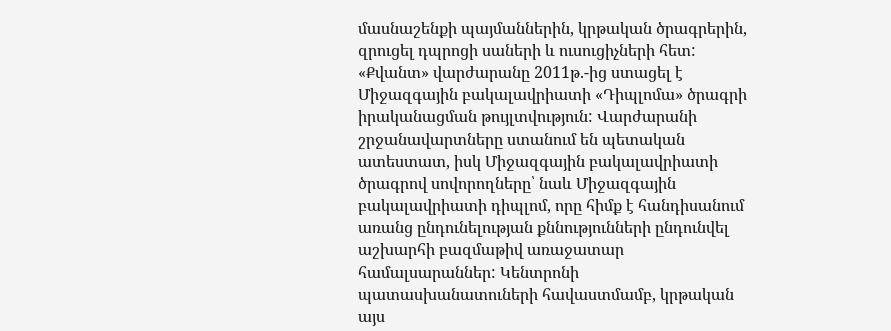մասնաշենքի պայմաններին, կրթական ծրագրերին, զրուցել դպրոցի սաների և ուսուցիչների հետ:
«Քվանտ» վարժարանը 2011թ.-ից ստացել է Միջազգային բակալավրիատի «Դիպլոմա» ծրագրի իրականացման թույլտվություն: Վարժարանի շրջանավարտները ստանում են պետական ատեստատ, իսկ Միջազգային բակալավրիատի ծրագրով սովորողները՝ նաև Միջազգային բակալավրիատի դիպլոմ, որը հիմք է հանդիսանում առանց ընդունելության քննությունների ընդունվել աշխարհի բազմաթիվ առաջատար համալսարաններ: Կենտրոնի պատասխանատուների հավաստմամբ, կրթական այս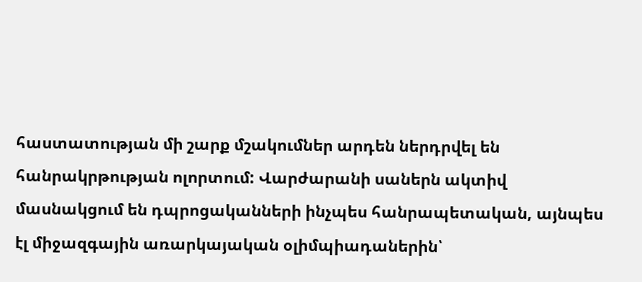հաստատության մի շարք մշակումներ արդեն ներդրվել են հանրակրթության ոլորտում: Վարժարանի սաներն ակտիվ մասնակցում են դպրոցականների ինչպես հանրապետական, այնպես էլ միջազգային առարկայական օլիմպիադաներին՝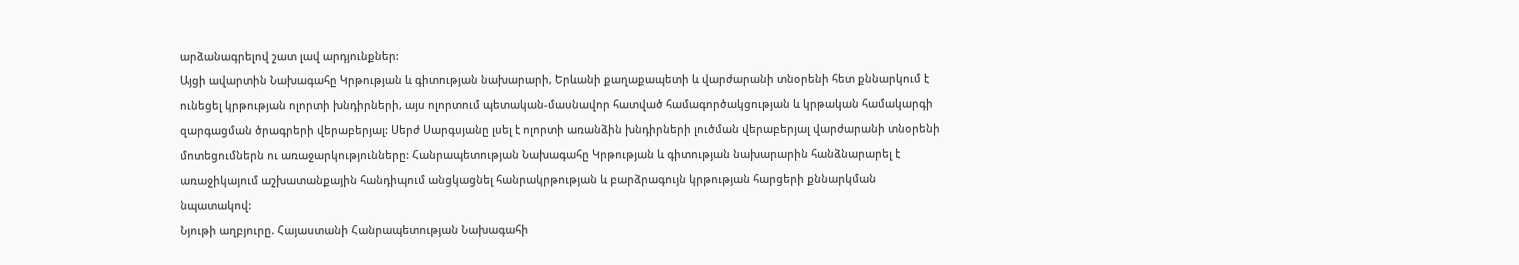արձանագրելով շատ լավ արդյունքներ:
Այցի ավարտին Նախագահը Կրթության և գիտության նախարարի, Երևանի քաղաքապետի և վարժարանի տնօրենի հետ քննարկում է ունեցել կրթության ոլորտի խնդիրների, այս ոլորտում պետական-մասնավոր հատված համագործակցության և կրթական համակարգի զարգացման ծրագրերի վերաբերյալ: Սերժ Սարգսյանը լսել է ոլորտի առանձին խնդիրների լուծման վերաբերյալ վարժարանի տնօրենի մոտեցումներն ու առաջարկությունները: Հանրապետության Նախագահը Կրթության և գիտության նախարարին հանձնարարել է առաջիկայում աշխատանքային հանդիպում անցկացնել հանրակրթության և բարձրագույն կրթության հարցերի քննարկման նպատակով:
Նյութի աղբյուրը. Հայաստանի Հանրապետության Նախագահի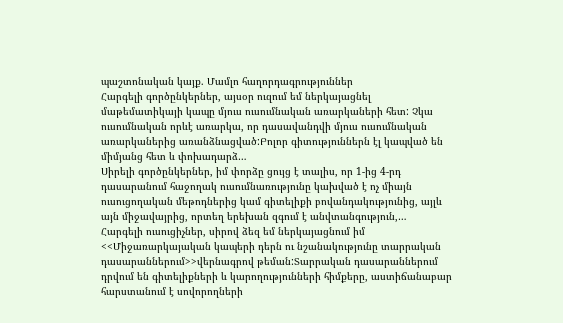պաշտոնական կայք. Մամլո հաղորդագրություններ
Հարգելի գործընկերներ, այսօր ուզում եմ ներկայացնել մաթեմատիկայի կապը մյուս ուսումնական առարկաների հետ: Չկա ուսումնական որևէ առարկա, որ դասավանդվի մյուս ուսումնական առարկաներից առանձնացված:Բոլոր գիտություններն էլ կապված են միմյանց հետ և փոխադարձ…
Սիրելի գործընկերներ, իմ փորձը ցույց է տալիս, որ 1-ից 4-րդ դասարանում հաջողակ ուսումնառությունը կախված է ոչ միայն ուսուցողական մեթոդներից կամ գիտելիքի բովանդակությունից, այլև այն միջավայրից, որտեղ երեխան զգում է անվտանգություն,…
Հարգելի ուսուցիչներ, սիրով ձեզ եմ ներկայացնում իմ <<Միջառարկայական կապերի դերն ու նշանակությունը տարրական դասարաններում>>վերնագրով թեման:Տարրական դասարաններում դրվում են գիտելիքների և կարողությունների հիմքերը, աստիճանաբար հարստանում է սովորողների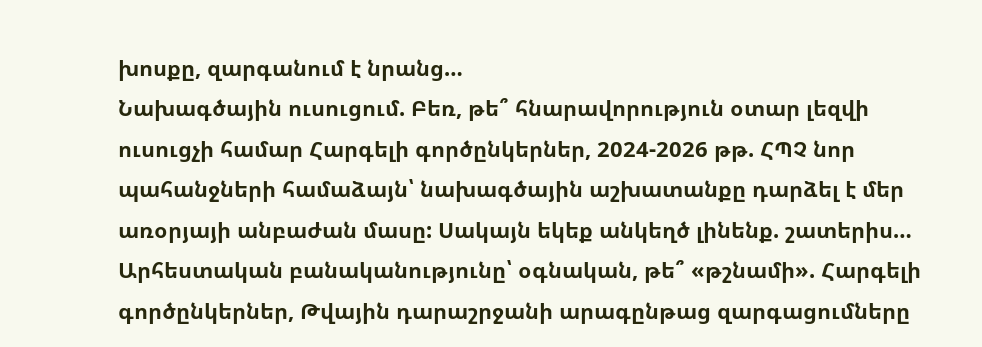խոսքը, զարգանում է նրանց…
Նախագծային ուսուցում. Բեռ, թե՞ հնարավորություն օտար լեզվի ուսուցչի համար Հարգելի գործընկերներ, 2024-2026 թթ. ՀՊՉ նոր պահանջների համաձայն՝ նախագծային աշխատանքը դարձել է մեր առօրյայի անբաժան մասը: Սակայն եկեք անկեղծ լինենք. շատերիս…
Արհեստական բանականությունը՝ օգնական, թե՞ «թշնամի». Հարգելի գործընկերներ, Թվային դարաշրջանի արագընթաց զարգացումները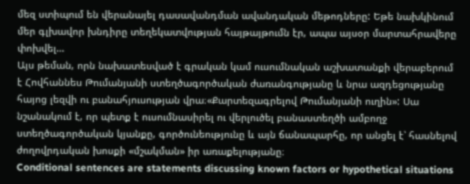մեզ ստիպում են վերանայել դասավանդման ավանդական մեթոդները: Եթե նախկինում մեր գլխավոր խնդիրը տեղեկատվության հայթայթումն էր, ապա այսօր մարտահրավերը փոխվել…
Այս թեման, որն նախատեսված է գրական կամ ուսումնական աշխատանքի վերաբերում է Հովհաննես Թումանյանի ստեղծագործական ժառանգությանը և նրա ազդեցությանը հայոց լեզվի ու բանահյուսության վրա։«Քարտեզագրելով Թումանյանի ուղին»: Սա նշանակում է, որ պետք է ուսումնասիրել ու վերլուծել բանաստեղծի ամբողջ ստեղծագործական կյանքը, գործունեությունը և այն ճանապարհը, որ անցել է՝ հասնելով ժողովրդական խոսքի «մշակման» իր առաքելությանը։
Conditional sentences are statements discussing known factors or hypothetical situations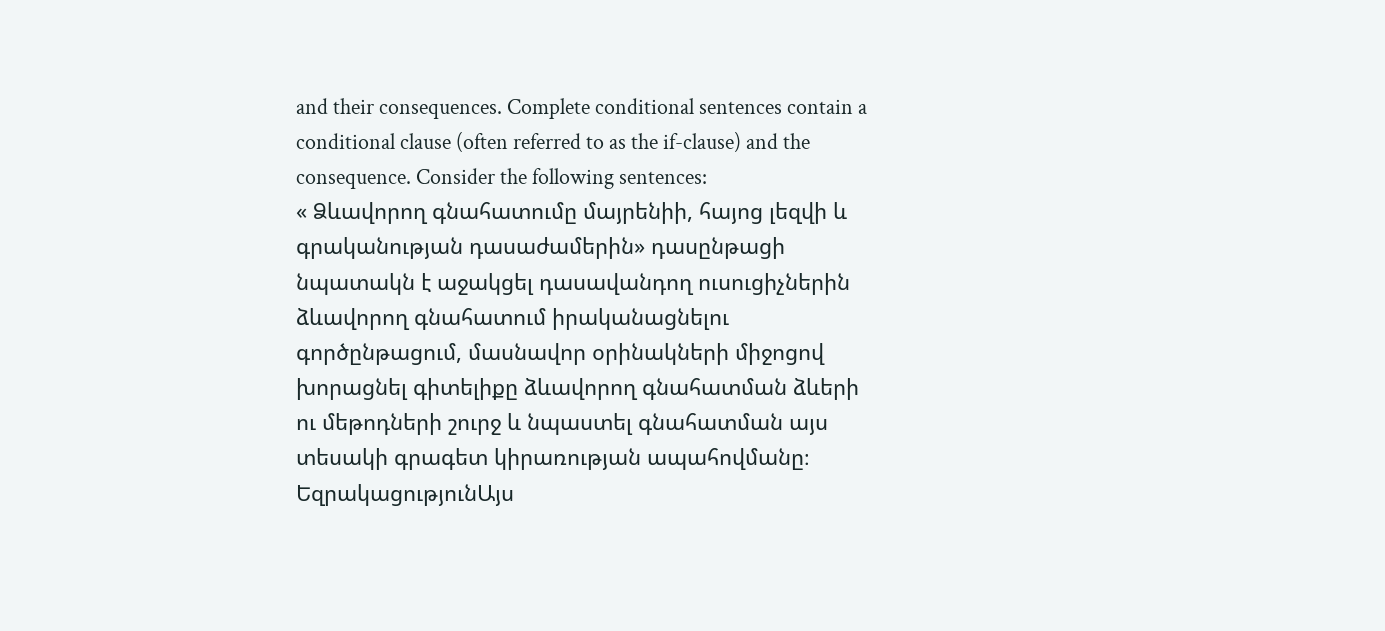and their consequences. Complete conditional sentences contain a conditional clause (often referred to as the if-clause) and the consequence. Consider the following sentences:
« Ձևավորող գնահատումը մայրենիի, հայոց լեզվի և գրականության դասաժամերին» դասընթացի նպատակն է աջակցել դասավանդող ուսուցիչներին ձևավորող գնահատում իրականացնելու գործընթացում, մասնավոր օրինակների միջոցով խորացնել գիտելիքը ձևավորող գնահատման ձևերի ու մեթոդների շուրջ և նպաստել գնահատման այս տեսակի գրագետ կիրառության ապահովմանը։
ԵզրակացությունԱյս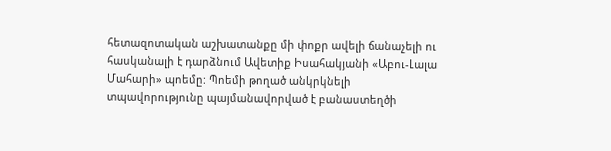հետազոտական աշխատանքը մի փոքր ավելի ճանաչելի ու հասկանալի է դարձնում Ավետիք Իսահակյանի «Աբու-Լալա Մահարի» պոեմը: Պոեմի թողած անկրկնելի տպավորությունը պայմանավորված է բանաստեղծի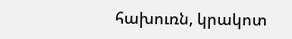հախուռն, կրակոտ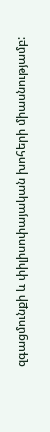զգացմունքի և փիլիսոփայական խոհերի միասնությամբ: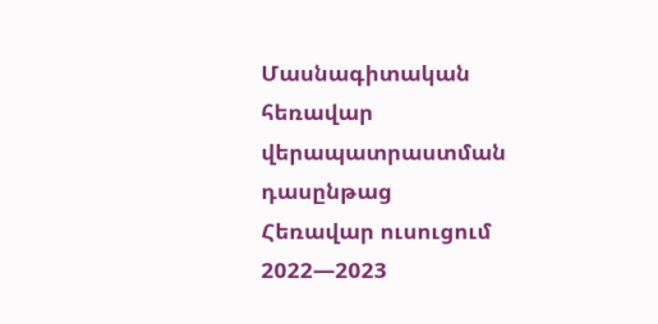Մասնագիտական հեռավար վերապատրաստման դասընթաց
Հեռավար ուսուցում 2022—2023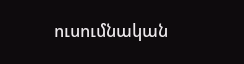ուսումնական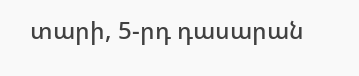տարի, 5-րդ դասարան